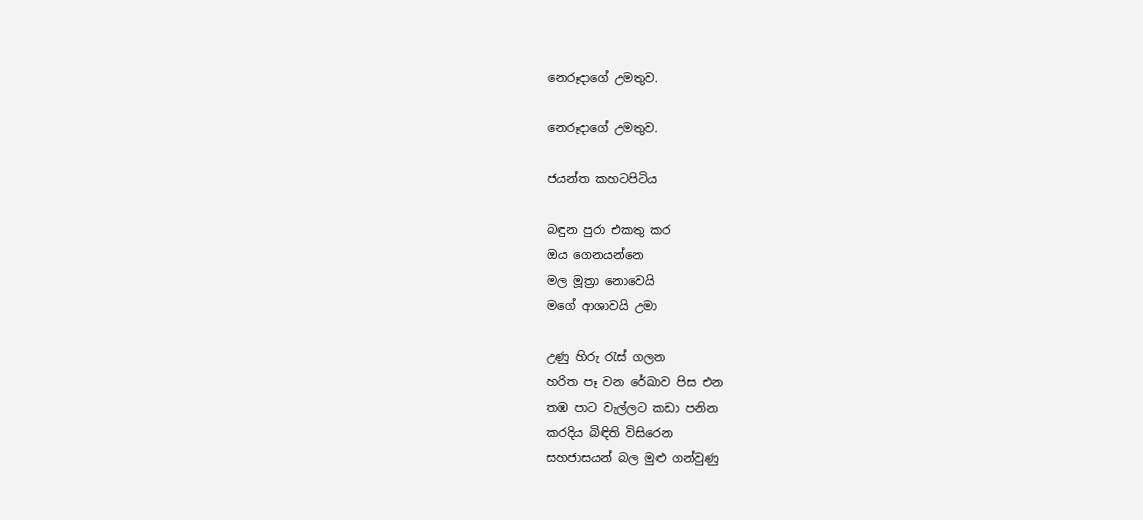නෙරූදාගේ උමතුව.

නෙරූදාගේ උමතුව.

ජයන්ත කහටපිටිය

බඳුන පුරා එකතු කර
ඔය ගෙනයන්නෙ
මල මූත්‍රා නොවෙයි
මගේ ආශාවයි උමා

උණු හිරු රැස් ගලන
හරිත පෑ වන රේඛාව පිස එන
තඹ පාට වැල්ලට කඩා පනින
කරදිය බිඳිති විසිරෙන
සහජාසයන් බල මුළු ගන්වුණු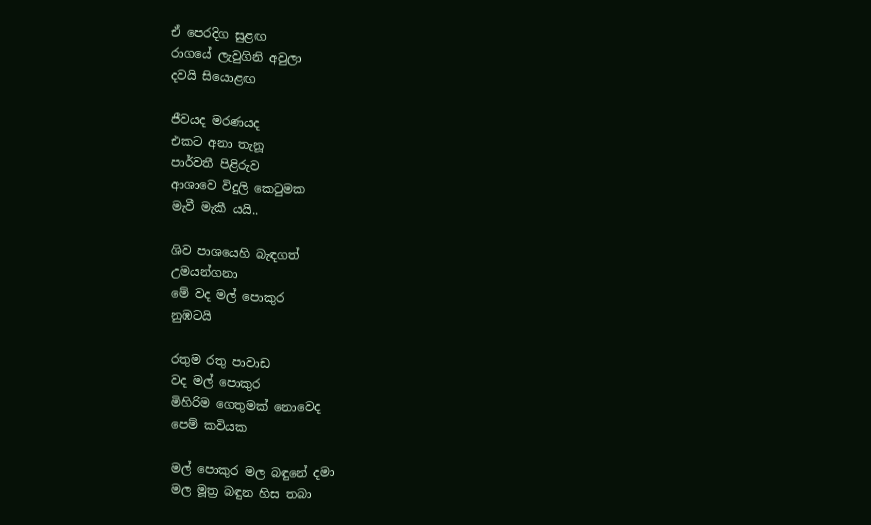ඒ පෙරදිග සුළඟ
රාගයේ ලැවුගිනි අවුලා
දවයි සියොළඟ

ජීවයද මරණයද
එකට අනා තැනූ
පාර්වතී පිළිරුව
ආශාවෙ විදුලි කෙටුමක
මැවී මැකී යයි..

ශිව පාශයෙහි බැඳගත්
උමයන්ගනා
මේ වද මල් පොකුර
නුඹටයි

රතුම රතු පාවාඩ
වද මල් පොකුර
මිහිරිම ගෙතුමක් නොවෙද
පෙම් කවියක

මල් පොකුර මල බඳුනේ දමා
මල මූත්‍ර බඳුන හිස තබා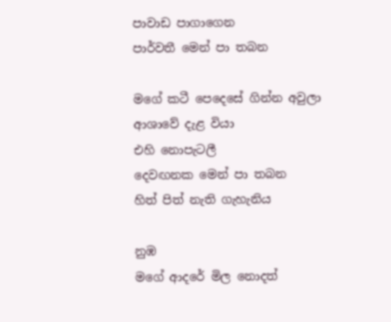පාවාඩ පාගාගෙන
පාර්වතී මෙන් පා තබන

මගේ කටී පෙදෙසේ ගින්න අවුලා
ආශාවේ දැළ වියා
එහි නොපැටලී
දෙවඟනක මෙන් පා තබන
හිත් පිත් නැති ගැහැනිය

නුඹ
මගේ ආදරේ මිල නොදත්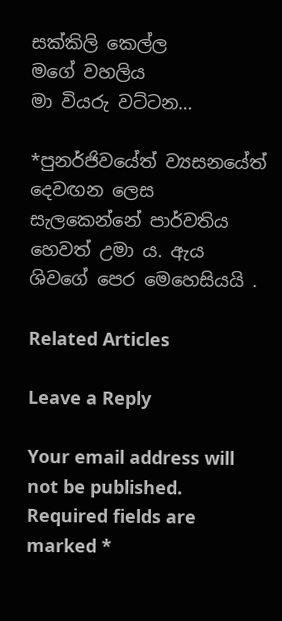සක්කිලි කෙල්ල
මගේ වහලිය
මා වියරු වට්ටන…

*පුනර්ජිවයේත් ව්‍යසනයේත් දෙවඟන ලෙස සැලකෙන්නේ පාර්වතිය හෙවත් උමා ය. ඇය ශිවගේ පෙර මෙහෙසියයි .

Related Articles

Leave a Reply

Your email address will not be published. Required fields are marked *